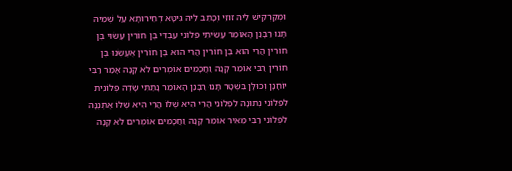וּמְקַרְקֵישׁ לֵיהּ זוּזֵי וְכָתֵב לֵיהּ גִּיטָּא דְחֵירוּתָא עַל שְׁמֵיהּ תָּנוּ רַבָּנַן הָאוֹמֵר עָשִׂיתִי פְּלוֹנִי עַבְדִּי בֶּן חוֹרִין עָשׂוּי בֶּן חוֹרִין הֲרֵי הוּא בֶּן חוֹרִין הֲרֵי הוּא בֶּן חוֹרִין אֶעֱשֶׂנּוּ בֶּן חוֹרִין רַבִּי אוֹמֵר קָנָה וַחֲכָמִים אוֹמְרִים לֹא קָנָה אָמַר רַבִּי יוֹחָנָן וְכוּלָּן בִּשְׁטָר תָּנוּ רַבָּנַן הָאוֹמֵר נָתַתִּי שָׂדֶה פְּלוֹנִית לִפְלוֹנִי נְתוּנָה לִפְלוֹנִי הֲרֵי הִיא שֶׁלּוֹ הֲרֵי הִיא שֶׁלּוֹ אֶתְּנֶנָּה לִפְלוֹנִי רַבִּי מֵאִיר אוֹמֵר קָנָה וַחֲכָמִים אוֹמְרִים לֹא קָנָה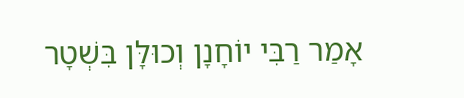אָמַר רַבִּי יוֹחָנָן וְכוּלָּן בִּשְׁטָר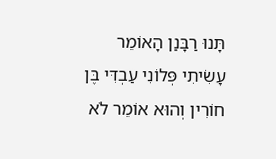תָּנוּ רַבָּנַן הָאוֹמֵר עָשִׂיתִי פְּלוֹנִי עַבְדִּי בֶּן חוֹרִין וְהוּא אוֹמֵר לֹא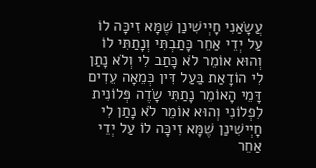עֲשָׂאַנִי חָיְישִׁינַן שֶׁמָּא זִיכָּה לוֹ עַל יְדֵי אַחֵר כָּתַבְתִּי וְנָתַתִּי לוֹ וְהוּא אוֹמֵר לֹא כָּתַב לִי וְלֹא נָתַן לִי הוֹדָאַת בַּעַל דִּין כְּמֵאָה עֵדִים דָּמֵי הָאוֹמֵר נָתַתִּי שָׂדֶה פְּלוֹנִית לִפְלוֹנִי וְהוּא אוֹמֵר לֹא נָתַן לִי חָיְישִׁינַן שֶׁמָּא זִיכָּה לוֹ עַל יְדֵי אַחֵר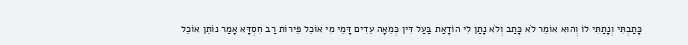כָּתַבְתִּי וְנָתַתִּי לוֹ וְהוּא אוֹמֵר לֹא כָּתַב וְלֹא נָתַן לִי הוֹדָאַת בַּעַל דִּין כְּמֵאָה עֵדִים דָּמֵי מִי אוֹכֵל פֵּירוֹת רַב חִסְדָּא אָמַר נוֹתֵן אוֹכֵל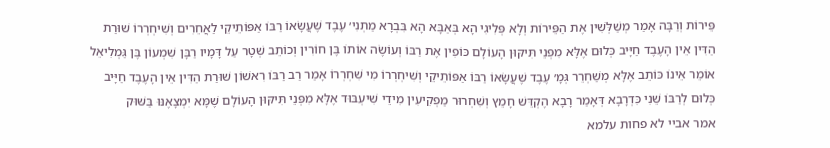פֵּירוֹת וְרַבָּה אָמַר מְשַׁלְּשִׁין אֶת הַפֵּירוֹת וְלָא פְּלִיגִי הָא בְּאַבָּא הָא בִּבְרָא מַתְנִי׳ עֶבֶד שֶׁעֲשָׂאוֹ רַבּוֹ אַפּוֹתֵיקֵי לַאֲחֵרִים וְשִׁיחְרְרוֹ שׁוּרַת הַדִּין אֵין הָעֶבֶד חַיָּיב כְּלוּם אֶלָּא מִפְּנֵי תִּיקּוּן הָעוֹלָם כּוֹפִין אֶת רַבּוֹ וְעוֹשֶׂה אוֹתוֹ בֶּן חוֹרִין וְכוֹתֵב שְׁטָר עַל דָּמָיו רַבָּן שִׁמְעוֹן בֶּן גַּמְלִיאֵל אוֹמֵר אֵינוֹ כּוֹתֵב אֶלָּא מְשַׁחְרֵר גְּמָ׳ עֶבֶד שֶׁעֲשָׂאוֹ רַבּוֹ אַפּוֹתֵיקֵי וְשִׁיחְרְרוֹ מִי שִׁחְרְרוֹ אָמַר רַב רַבּוֹ רִאשׁוֹן שׁוּרַת הַדִּין אֵין הָעֶבֶד חַיָּיב כְּלוּם לְרַבּוֹ שֵׁנִי כִּדְרָבָא דְּאָמַר רָבָא הֶקְדֵּשׁ חָמֵץ וְשִׁחְרוּר מַפְקִיעִין מִידֵי שִׁיעְבּוּד אֶלָּא מִפְּנֵי תִּיקּוּן הָעוֹלָם שֶׁמָּא יִמְצָאֶנּוּ בַּשּׁוּק
אמר אביי לא פחות עלמא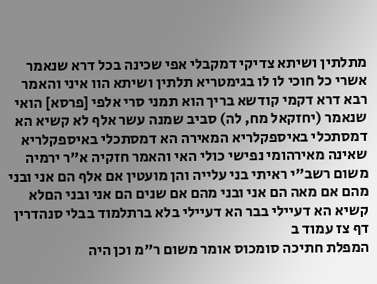מתלתין ושיתא צדיקי דמקבלי אפי שכינה בכל דרא שנאמר אשרי כל חוכי לו לו בגימטריא תלתין ושיתא הוו איני והאמר רבא דרא דקמי קודשא בריך הוא תמני סרי אלפי [פרסא] הואי שנאמר (יחזקאל מח, לה) סביב שמנה עשר אלף לא קשיא הא דמסתכלי באיספקלריא המאירה הא דמסתכלי באיספקלריא שאינה מאירהומי נפישי כולי האי והאמר חזקיה א"ר ירמיה משום רשב"י ראיתי בני עלייה והן מועטין אם אלף הם אני ובני מהם אם מאה הם אני ובני מהם אם שנים הם אני ובני הםלא קשיא הא דעיילי בבר הא דעיילי בלא ברתלמוד בבלי סנהדרין דף צז עמוד ב
המפלת חתיכה סומכוס אומר משום ר"מ וכן היה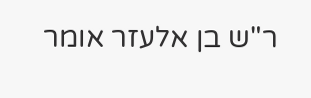ר"ש בן אלעזר אומר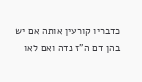כדבריו קורעין אותה אם יש בהן דם ה"ז נדה ואם לאו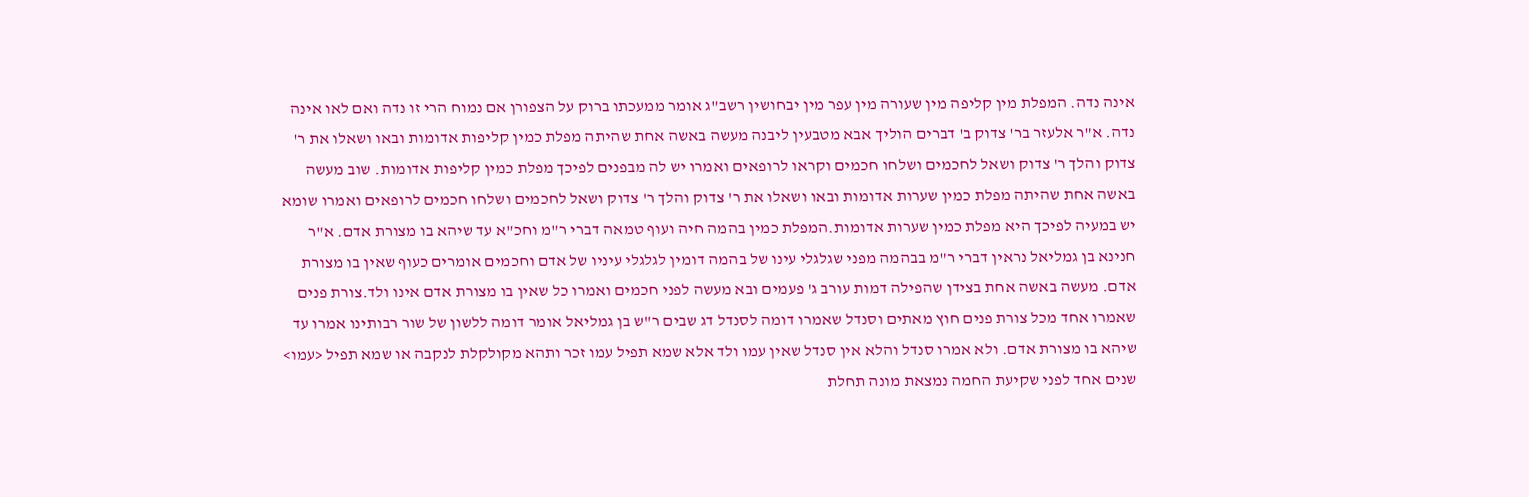אינה נדה. המפלת מין קליפה מין שעורה מין עפר מין יבחושין רשב"ג אומר ממעכתו ברוק על הצפורן אם נמוח הרי זו נדה ואם לאו אינה נדה. א"ר אלעזר בר' צדוק ב' דברים הוליך אבא מטבעין ליבנה מעשה באשה אחת שהיתה מפלת כמין קליפות אדומות ובאו ושאלו את ר' צדוק והלך ר' צדוק ושאל לחכמים ושלחו חכמים וקראו לרופאים ואמרו יש לה מבפנים לפיכך מפלת כמין קליפות אדומות. שוב מעשה באשה אחת שהיתה מפלת כמין שערות אדומות ובאו ושאלו את ר' צדוק והלך ר' צדוק ושאל לחכמים ושלחו חכמים לרופאים ואמרו שומא יש במעיה לפיכך היא מפלת כמין שערות אדומות.המפלת כמין בהמה חיה ועוף טמאה דברי ר"מ וחכ"א עד שיהא בו מצורת אדם. א"ר חנינא בן גמליאל נראין דברי ר"מ בבהמה מפני שגלגלי עינו של בהמה דומין לגלגלי עיניו של אדם וחכמים אומרים כעוף שאין בו מצורת אדם. מעשה באשה אחת בצידן שהפילה דמות עורב ג' פעמים ובא מעשה לפני חכמים ואמרו כל שאין בו מצורת אדם אינו ולד.צורת פנים שאמרו אחד מכל צורת פנים חוץ מאתים וסנדל שאמרו דומה לסנדל דג שבים ר"ש בן גמליאל אומר דומה ללשון של שור רבותינו אמרו עד שיהא בו מצורת אדם. ולא אמרו סנדל והלא אין סנדל שאין עמו ולד אלא שמא תפיל עמו זכר ותהא מקולקלת לנקבה או שמא תפיל <עמו> שנים אחד לפני שקיעת החמה נמצאת מונה תחלת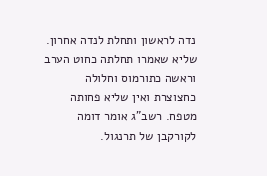נדה לראשון ותחלת לנדה אחרון. שליא שאמרו תחלתה כחוט הערב וראשה כתורמוס וחלולה כחצוצרת ואין שליא פחותה מטפח. רשב"ג אומר דומה לקורקבן של תרנגול.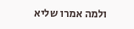ולמה אמרו שליא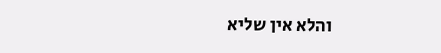והלא אין שליא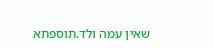שאין עמה ולד.תוספתא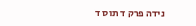נידה פרק ד תוס ד